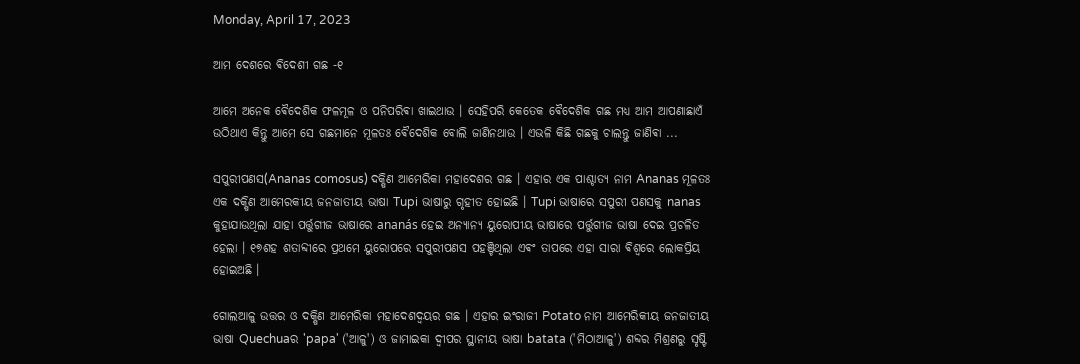Monday, April 17, 2023

ଆମ ଦେଶରେ ଵିଦେଶୀ ଗଛ -୧

ଆମେ ଅନେକ ଵୈଦେଶିକ ଫଳମୂଳ ଓ ପନିପରିଵା ଖାଇଥାଉ ।‌ ସେହିପରି କେତେକ ଵୈଦେଶିକ ଗଛ ମଧ୍ୟ ଆମ ଆପଣାଛାଏଁ ଉଠିଥାଏ କିନ୍ତୁ ଆମେ ସେ ଗଛମାନେ ମୂଳତଃ ଵୈଦେଶିକ ବୋଲି ଜାଣିନଥାଉ । ଏଭଳି କିଛି ଗଛକୁ ଚାଲନ୍ତୁ ଜାଣିଵା ...

ସପୁରୀପଣସ(Ananas comosus) ଦକ୍ଷିଣ ଆମେରିକା ମହାଦେଶର ଗଛ । ଏହାର ଏକ ପାଶ୍ଚାତ୍ୟ ନାମ Ananas ମୂଳତଃ ଏକ ଦକ୍ଷିଣ ଆମେରକୀୟ ଜନଜାତୀୟ ଭାଷା Tupi ଭାଷାରୁ ଗୃହୀତ ହୋଇଛି ‌। Tupi ଭାଷାରେ ସପୁରୀ ପଣସକୁ nanas କୁହାଯାଉଥିଲା ଯାହା ପର୍ତ୍ତୁଗୀଜ ଭାଷାରେ ananás ହେଇ ଅନ୍ୟାନ୍ୟ ୟୁରୋପୀୟ ଭାଷାରେ ପର୍ତ୍ତୁଗୀଜ ଭାଷା ଦେଇ ପ୍ରଚଳିତ ହେଲା । ୧୭ଶହ ଶତାବ୍ଦୀରେ ପ୍ରଥମେ ୟୁରୋପରେ ସପୁରୀପଣସ ପହଞ୍ଚିଥିଲା ଏଵଂ ତାପରେ ଏହା ସାରା ଵିଶ୍ଵରେ ଲୋକପ୍ରିୟ ହୋଇଅଛି ।

ଗୋଲଆଳୁ ଉତ୍ତର ଓ ଦକ୍ଷିଣ ଆମେରିକା ମହାଦେଶଦ୍ଵୟର ଗଛ । ଏହାର ଇଂରାଜୀ Potato ନାମ ଆମେରିକୀୟ ଜନଜାତୀୟ ଭାଷା Quechuaର 'papa' ('ଆଳୁ') ଓ ଜାମାଇକା ଦ୍ଵୀପର ସ୍ଥାନୀୟ ଭାଷା batata ('ମିଠାଆଳୁ') ଶବ୍ଦର ମିଶ୍ରଣରୁ ସୃଷ୍ଟି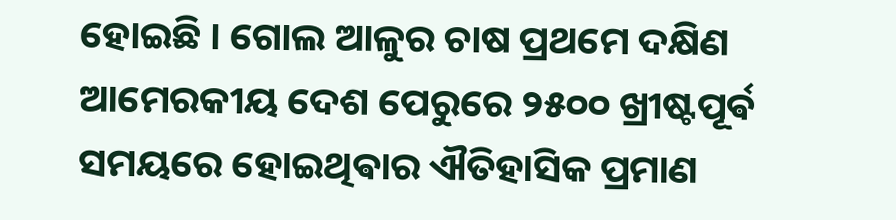ହୋଇଛି । ଗୋଲ ଆଳୁର ଚାଷ ପ୍ରଥମେ ଦକ୍ଷିଣ ଆମେରକୀୟ ଦେଶ ପେରୁରେ ୨୫୦୦ ଖ୍ରୀଷ୍ଟପୂର୍ଵ ସମୟରେ ହୋଇଥିଵାର ଐତିହାସିକ ପ୍ରମାଣ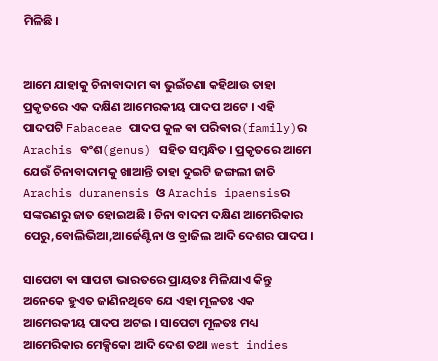ମିଳିଛି ‌।


ଆମେ ଯାହାକୁ ଚିନାବାଦାମ ଵା ଭୁଇଁଚଣା କହିଥାଉ ତାହା ପ୍ରକୃତରେ ଏକ ଦକ୍ଷିଣ ଆମେରକୀୟ ପାଦପ ଅଟେ । ଏହି ପାଦପଟି Fabaceae ପାଦପ କୁଳ ଵା ପରିଵାର(family)ର Arachis ବଂଶ(genus) ସହିତ ସମ୍ବନ୍ଧିତ ‌। ପ୍ରକୃତରେ ଆମେ ଯେଉଁ ଚିନାବାଦାମକୁ ଖାଆନ୍ତି ତାହା ଦୁଇଟି ଜଙ୍ଗଲୀ ଜାତି Arachis duranensis ଓ Arachis ipaensisର ସଙ୍କରଣରୁ ଜାତ ହୋଇଅଛି । ଚିନା ବାଦମ ଦକ୍ଷିଣ ଆମେରିକାର
ପେରୁ,ବୋଲିଭିଆ,ଆର୍ଜେଣ୍ଟିନା ଓ ବ୍ରାଜିଲ ଆଦି ଦେଶର ପାଦପ ।

ସାପେଟା ଵା ସାପଟା ଭାରତରେ ପ୍ରାୟତଃ ମିଳିଯାଏ କିନ୍ତୁ ଅନେକେ ହୁଏତ ଜାଣିନଥିବେ ଯେ ଏହା ମୂଳତଃ ଏକ ଆମେରକୀୟ ପାଦପ ଅଟଇ । ସାପେଟା ମୂଳତଃ ମଧ୍ୟ ଆମେରିକାର ମେକ୍ସିକୋ ଆଦି ଦେଶ ତଥା west indies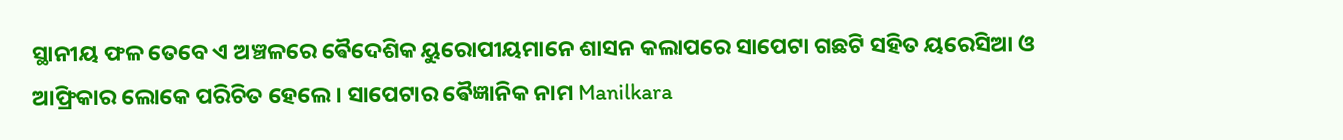ସ୍ଥାନୀୟ ଫଳ ତେବେ ଏ ଅଞ୍ଚଳରେ ଵୈଦେଶିକ ୟୁରୋପୀୟମାନେ ଶାସନ କଲାପରେ ସାପେଟା ଗଛଟି ସହିତ ୟରେସିଆ ଓ ଆଫ୍ରିକାର ଲୋକେ ପରିଚିତ ହେଲେ ‌। ସାପେଟାର ଵୈଜ୍ଞାନିକ ନାମ Manilkara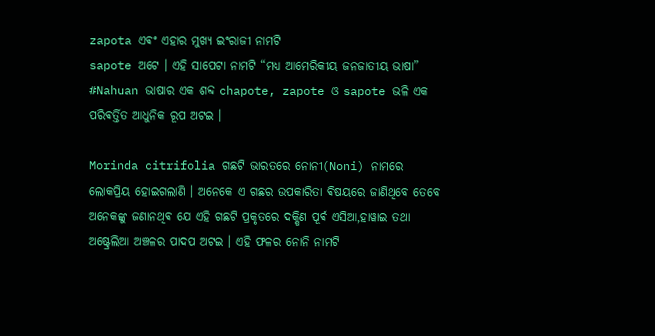zapota ଏଵଂ ଏହାର ମୁଖ୍ୟ ଇଂରାଜୀ ନାମଟି
sapote ଅଟେ । ଏହି ସାପେଟା ନାମଟି “ମଧ୍ୟ ଆମେରିକୀୟ ଜନଜାତୀୟ ଭାଷା” #Nahuan ଭାଷାର ଏକ ଶବ୍ଦ chapote, zapote ଓ sapote ଭଳି ଏକ ପରିଵର୍ତ୍ତିତ ଆଧୁନିକ ରୂପ ଅଟଇ ।

Morinda citrifolia ଗଛଟି ଭାରତରେ ନୋନୀ(Noni) ନାମରେ ଲୋକପ୍ରିୟ ହୋଇଗଲାଣି । ଅନେକେ ଏ ଗଛର ଉପକାରିତା ଵିଷୟରେ ଜାଣିଥିବେ ତେବେ ଅନେକଙ୍କୁ ଜଣାନଥିଵ ଯେ ଏହି ଗଛଟି ପ୍ରକୃତରେ ଦକ୍ଷିଣ ପୂର୍ଵ ଏସିଆ,ହାୱାଇ ତଥା ଅଷ୍ଟ୍ରେଲିଆ ଅଞ୍ଚଳର ପାଦପ ଅଟଇ । ଏହି ଫଳର ନୋନି ନାମଟି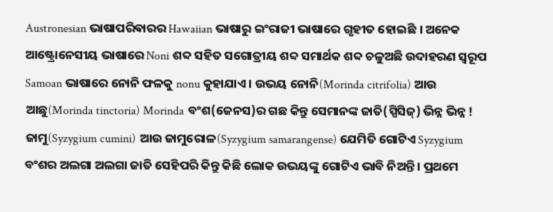Austronesian ଭାଷାପରିଵାରର Hawaiian ଭାଷାରୁ ଇଂରାଜୀ ଭାଷାରେ ଗୃହୀତ ହୋଇଛି । ଅନେକ ଆଷ୍ଟ୍ରୋନେସୀୟ ଭାଷାରେ Noni ଶବ୍ଦ ସହିତ ସଗୋତ୍ରୀୟ ଶବ୍ଦ ସମାର୍ଥକ ଶବ୍ଦ ଚଳୁଅଛି ଉଦାହରଣ ସ୍ୱରୂପ Samoan ଭାଷାରେ ନୋନି ଫଳକୁ nonu କୁହାଯାଏ । ଉଭୟ ନୋନି(Morinda citrifolia) ଆଉ ଆଛୁ(Morinda tinctoria) Morinda ବଂଶ(ଜେନସ)ର ଗଛ କିନ୍ତୁ ସେମାନଙ୍କ ଜାତି(ସ୍ପିସିଜ୍) ଭିନ୍ନ ଭିନ୍ନ ! ଜାମୁ(Syzygium cumini) ଆଉ ଜାମୁରୋଳ(Syzygium samarangense) ଯେମିତି ଗୋଟିଏ Syzygium ବଂଶର ଅଲଗା ଅଲଗା ଜାତି ସେହିପରି କିନ୍ତୁ କିଛି ଲୋକ ଉଭୟଙ୍କୁ ଗୋଟିଏ ଭାବି ନିଅନ୍ତି । ପ୍ରଥମେ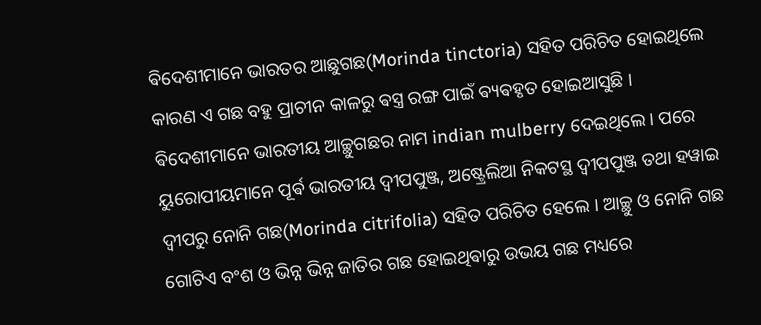ଵିଦେଶୀମାନେ ଭାରତର ଆଛୁଗଛ(Morinda tinctoria) ସହିତ ପରିଚିତ ହୋଇଥିଲେ କାରଣ ଏ ଗଛ ବହୁ ପ୍ରାଚୀନ କାଳରୁ ଵସ୍ତ୍ର ରଙ୍ଗ ପାଇଁ ଵ୍ୟଵହୃତ ହୋଇଆସୁଛି । ଵିଦେଶୀମାନେ ଭାରତୀୟ ଆଚ୍ଛୁଗଛର ନାମ indian mulberry ଦେଇଥିଲେ । ପରେ ୟୁରୋପୀୟମାନେ ପୂର୍ଵ ଭାରତୀୟ ଦ୍ଵୀପପୁଞ୍ଜ, ଅଷ୍ଟ୍ରେଲିଆ ନିକଟସ୍ଥ ଦ୍ଵୀପପୁଞ୍ଜ ତଥା ହୱାଇ ଦ୍ଵୀପରୁ ନୋନି ଗଛ(Morinda citrifolia) ସହିତ ପରିଚିତ ହେଲେ । ଆଚ୍ଛୁ ଓ ନୋନି ଗଛ ଗୋଟିଏ ବଂଶ ଓ ଭିନ୍ନ ଭିନ୍ନ ଜାତିର ଗଛ ହୋଇଥିଵାରୁ ଉଭୟ ଗଛ ମଧ୍ୟରେ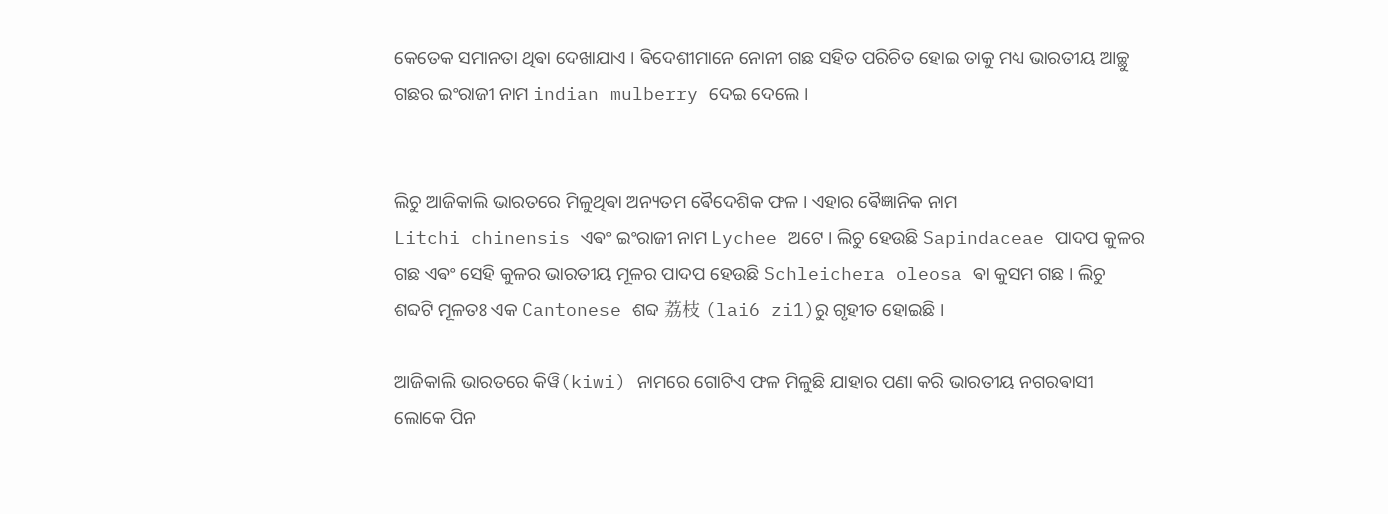କେତେକ ସମାନତା ଥିଵା ଦେଖାଯାଏ । ଵିଦେଶୀମାନେ ନୋନୀ ଗଛ ସହିତ ପରିଚିତ ହୋଇ ତାକୁ ମଧ୍ୟ ଭାରତୀୟ ଆଚ୍ଛୁ ଗଛର ଇଂରାଜୀ ନାମ indian mulberry ଦେଇ ଦେଲେ ।


ଲିଚୁ ଆଜିକାଲି ଭାରତରେ ମିଳୁଥିଵା ଅନ୍ୟତମ ଵୈଦେଶିକ ଫଳ । ଏହାର ଵୈଜ୍ଞାନିକ ନାମ
Litchi chinensis ଏଵଂ ଇଂରାଜୀ ନାମ Lychee ଅଟେ । ଲିଚୁ ହେଉଛି Sapindaceae ପାଦପ କୁଳର ଗଛ ଏଵଂ ସେହି କୁଳର ଭାରତୀୟ ମୂଳର ପାଦପ ହେଉଛି Schleichera oleosa ଵା କୁସମ ଗଛ ‌। ଲିଚୁ ଶବ୍ଦଟି ମୂଳତଃ ଏକ Cantonese ଶବ୍ଦ 荔枝 (lai6 zi1)ରୁ ଗୃହୀତ ହୋଇଛି ।

ଆଜିକାଲି ଭାରତରେ କିୱି(kiwi) ନାମରେ ଗୋଟିଏ ଫଳ ମିଳୁଛି ଯାହାର ପଣା କରି ଭାରତୀୟ ନଗରଵାସୀ ଲୋକେ ପିନ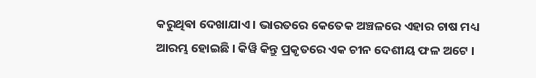କରୁଥିଵା ଦେଖାଯାଏ । ଭାରତରେ କେତେକ ଅଞ୍ଚଳରେ ଏହାର ଚାଷ ମଧ୍ୟ ଆରମ୍ଭ ହୋଇଛି । କିୱି କିନ୍ତୁ ପ୍ରକୃତରେ ଏକ ଚୀନ ଦେଶୀୟ ଫଳ ଅଟେ ।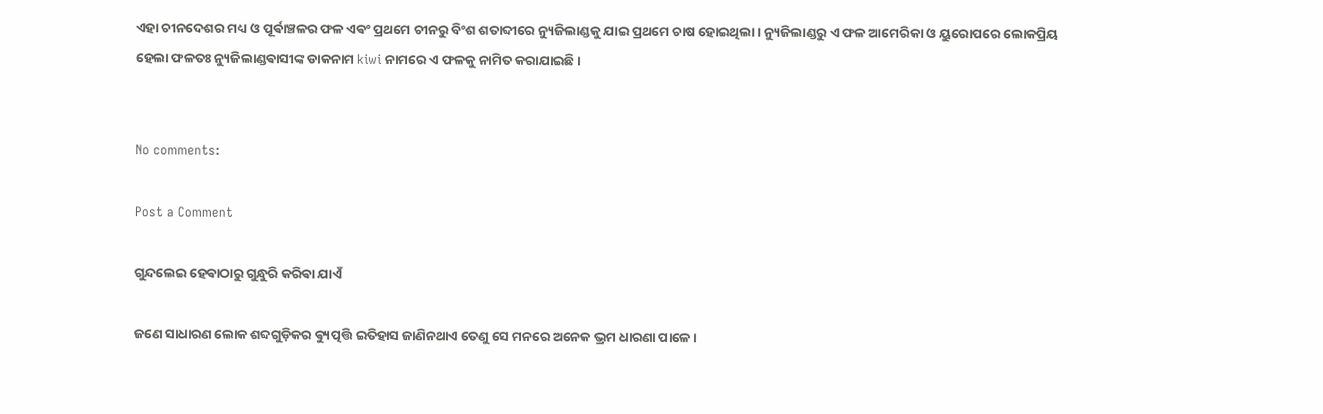ଏହା ଚୀନଦେଶର ମଧ୍ୟ ଓ ପୂର୍ଵାଞ୍ଚଳର ଫଳ ଏଵଂ ପ୍ରଥମେ ଚୀନରୁ ବିଂଶ ଶତାବ୍ଦୀରେ ନ୍ୟୁଜିଲାଣ୍ଡକୁ ଯାଇ ପ୍ରଥମେ ଚାଷ ହୋଇଥିଲା । ନ୍ୟୁଜିଲାଣ୍ଡରୁ ଏ ଫଳ ଆମେରିକା ଓ ୟୁରୋପରେ ଲୋକପ୍ରିୟ ହେଲା ଫଳତଃ ନ୍ୟୁଜିଲାଣ୍ଡଵାସୀଙ୍କ ଡାକନାମ kiwi ନାମରେ ଏ ଫଳକୁ ନାମିତ କରାଯାଇଛି ।


No comments:

Post a Comment

ଗୁନ୍ଦଲେଇ ହେଵାଠାରୁ ଗୁନ୍ଧୁରି କରିଵା ଯାଏଁ

ଜଣେ ସାଧାରଣ ଲୋକ ଶବ୍ଦଗୁଡ଼ିକର ଵ୍ୟୁତ୍ପତ୍ତି ଇତିହାସ ଜାଣିନଥାଏ ତେଣୁ ସେ ମନରେ ଅନେକ ଭ୍ରମ ଧାରଣା ପାଳେ ।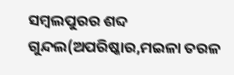ସମ୍ବଲପୁରର ଶବ୍ଦ ଗୁନ୍ଦଲ(ଅପରିଷ୍କାର,ମଇଳା ତରଳ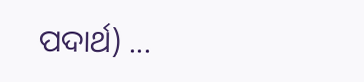ପଦାର୍ଥ) ...